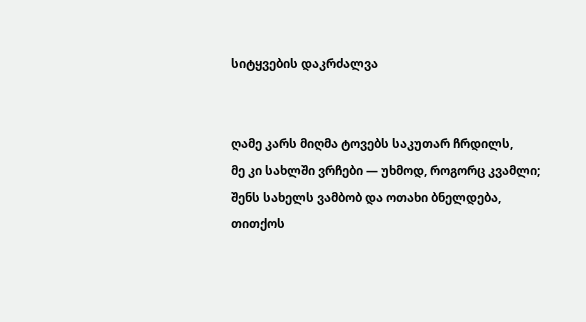სიტყვების დაკრძალვა


ღამე კარს მიღმა ტოვებს საკუთარ ჩრდილს,
მე კი სახლში ვრჩები — უხმოდ, როგორც კვამლი;
შენს სახელს ვამბობ და ოთახი ბნელდება,
თითქოს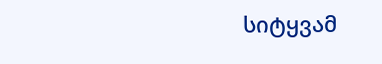სიტყვამ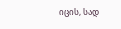იცის, სად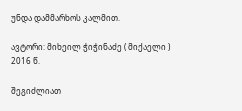უნდა დამმარხოს კალმით.

ავტორი: მიხეილ ჭიჭინაძე ( მიქაელი )
2016 წ.

შეგიძლიათ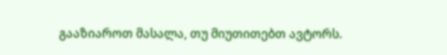გააზიაროთ მასალა, თუ მიუთითებთ ავტორს.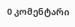0 კომენტარი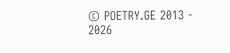© POETRY.GE 2013 - 2026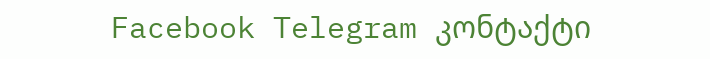Facebook Telegram კონტაქტი